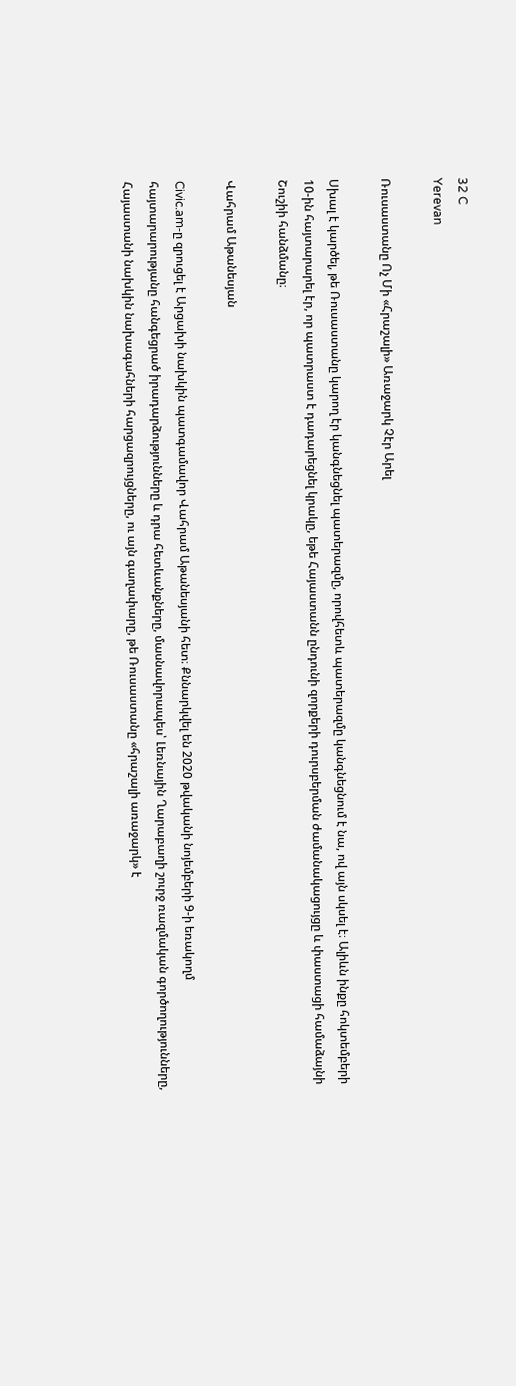32 C
Yerevan

Ռուսաստանը Ոչ Մի «Հրաշալի» Առաջարկ Չէր Արել

Սխալ է կարծել, թե Ռուսաստանը կարող էր կանգնեցնել պատերազմը, որովհետև պատերազմը կանգնեցնում է նա, ով այն սկսել է։ Ալիևն ինքը հոկտեմբերի 10-ին հայտարարել էր, որ պատրաստ է դադարեցնել կրակը, եթե Հայաստանն ընդունի զորքերի դուրսբերման ժամանակացույցը և փաստացի համաձայնի Շուշիի հանձմանը։

Վահրամ Աթանեսյան

Civic.am‑ը զրուցել է Արցախի նախկին պատգամավոր Վահրամ Աթանեսյանի հետ։ Քննարկվել են 2020 թվականի նոյեմբերի 9‑ի եռակողմ հայտարարությանը հանգեցրած իրադարձությունները և դրա հետևանքները, մասնավորապես՝ Լեռնային Ղարաբաղի շուրջ ռազմական գործողությունները, Հայաստանի նախկին նախագահների հարցազրույցները, ու այն գաղափարը, թե Ռուսաստանը «հրաշալի առաջարկ» է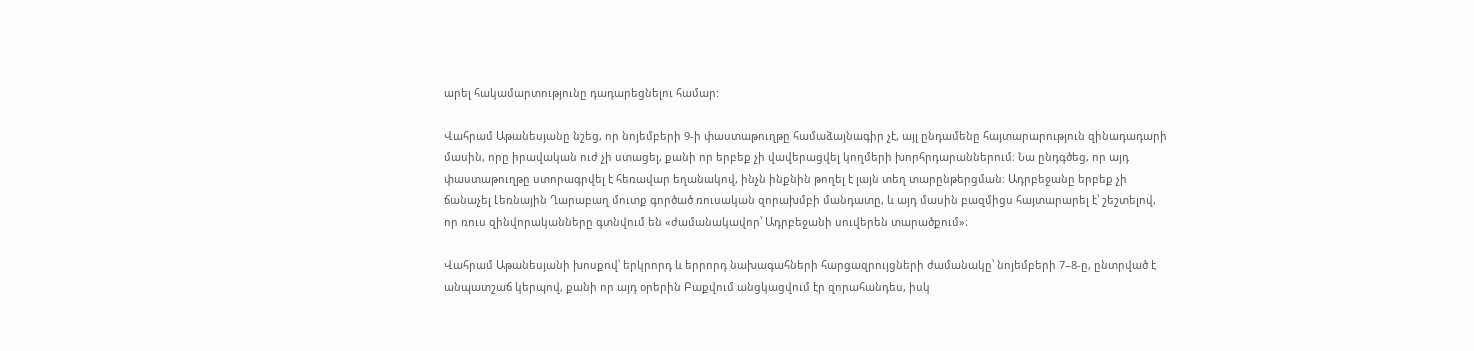արել հակամարտությունը դադարեցնելու համար:

Վահրամ Աթանեսյանը նշեց, որ նոյեմբերի 9‑ի փաստաթուղթը համաձայնագիր չէ, այլ ընդամենը հայտարարություն զինադադարի մասին, որը իրավական ուժ չի ստացել, քանի որ երբեք չի վավերացվել կողմերի խորհրդարաններում։ Նա ընդգծեց, որ այդ փաստաթուղթը ստորագրվել է հեռավար եղանակով, ինչն ինքնին թողել է լայն տեղ տարընթերցման։ Ադրբեջանը երբեք չի ճանաչել Լեռնային Ղարաբաղ մուտք գործած ռուսական զորախմբի մանդատը, և այդ մասին բազմիցս հայտարարել է՝ շեշտելով, որ ռուս զինվորականները գտնվում են «ժամանակավոր՝ Ադրբեջանի սուվերեն տարածքում»։

Վահրամ Աթանեսյանի խոսքով՝ երկրորդ և երրորդ նախագահների հարցազրույցների ժամանակը՝ նոյեմբերի 7–8‑ը, ընտրված է անպատշաճ կերպով, քանի որ այդ օրերին Բաքվում անցկացվում էր զորահանդես, իսկ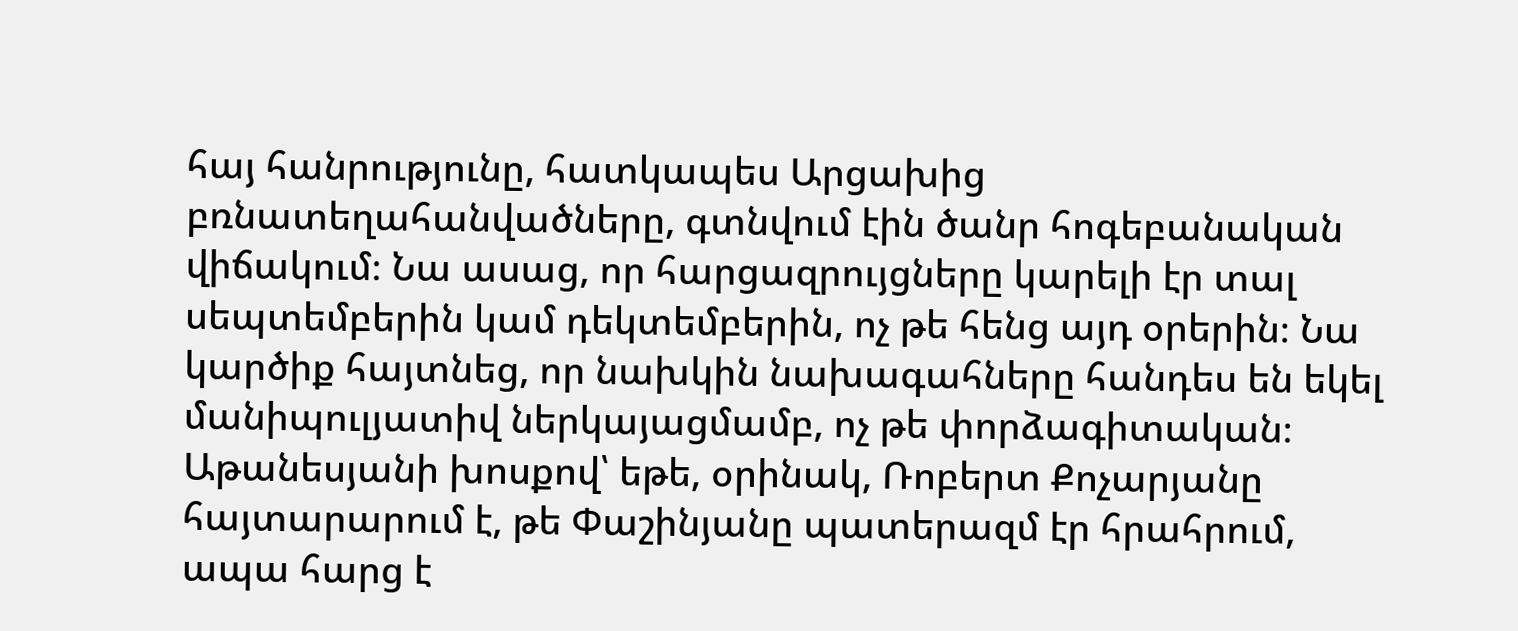հայ հանրությունը, հատկապես Արցախից բռնատեղահանվածները, գտնվում էին ծանր հոգեբանական վիճակում։ Նա ասաց, որ հարցազրույցները կարելի էր տալ սեպտեմբերին կամ դեկտեմբերին, ոչ թե հենց այդ օրերին։ Նա կարծիք հայտնեց, որ նախկին նախագահները հանդես են եկել մանիպուլյատիվ ներկայացմամբ, ոչ թե փորձագիտական։ Աթանեսյանի խոսքով՝ եթե, օրինակ, Ռոբերտ Քոչարյանը հայտարարում է, թե Փաշինյանը պատերազմ էր հրահրում, ապա հարց է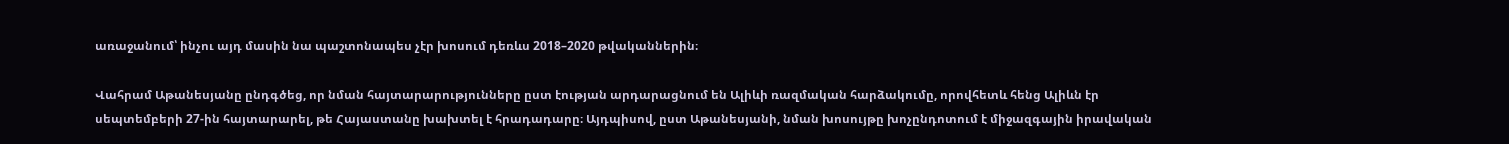առաջանում՝ ինչու այդ մասին նա պաշտոնապես չէր խոսում դեռևս 2018–2020 թվականներին։

Վահրամ Աթանեսյանը ընդգծեց, որ նման հայտարարությունները ըստ էության արդարացնում են Ալիևի ռազմական հարձակումը, որովհետև հենց Ալիևն էր սեպտեմբերի 27-ին հայտարարել, թե Հայաստանը խախտել է հրադադարը։ Այդպիսով, ըստ Աթանեսյանի, նման խոսույթը խոչընդոտում է միջազգային իրավական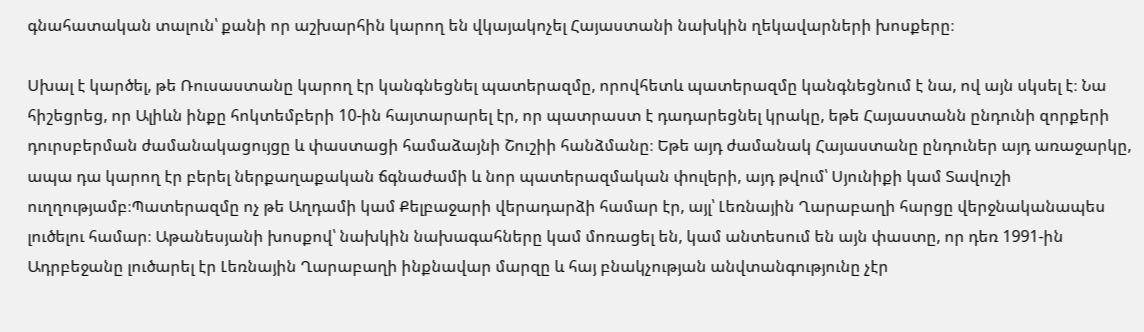գնահատական տալուն՝ քանի որ աշխարհին կարող են վկայակոչել Հայաստանի նախկին ղեկավարների խոսքերը։

Սխալ է կարծել, թե Ռուսաստանը կարող էր կանգնեցնել պատերազմը, որովհետև պատերազմը կանգնեցնում է նա, ով այն սկսել է։ Նա հիշեցրեց, որ Ալիևն ինքը հոկտեմբերի 10-ին հայտարարել էր, որ պատրաստ է դադարեցնել կրակը, եթե Հայաստանն ընդունի զորքերի դուրսբերման ժամանակացույցը և փաստացի համաձայնի Շուշիի հանձմանը։ Եթե այդ ժամանակ Հայաստանը ընդուներ այդ առաջարկը, ապա դա կարող էր բերել ներքաղաքական ճգնաժամի և նոր պատերազմական փուլերի, այդ թվում՝ Սյունիքի կամ Տավուշի ուղղությամբ։Պատերազմը ոչ թե Աղդամի կամ Քելբաջարի վերադարձի համար էր, այլ՝ Լեռնային Ղարաբաղի հարցը վերջնականապես լուծելու համար։ Աթանեսյանի խոսքով՝ նախկին նախագահները կամ մոռացել են, կամ անտեսում են այն փաստը, որ դեռ 1991-ին Ադրբեջանը լուծարել էր Լեռնային Ղարաբաղի ինքնավար մարզը և հայ բնակչության անվտանգությունը չէր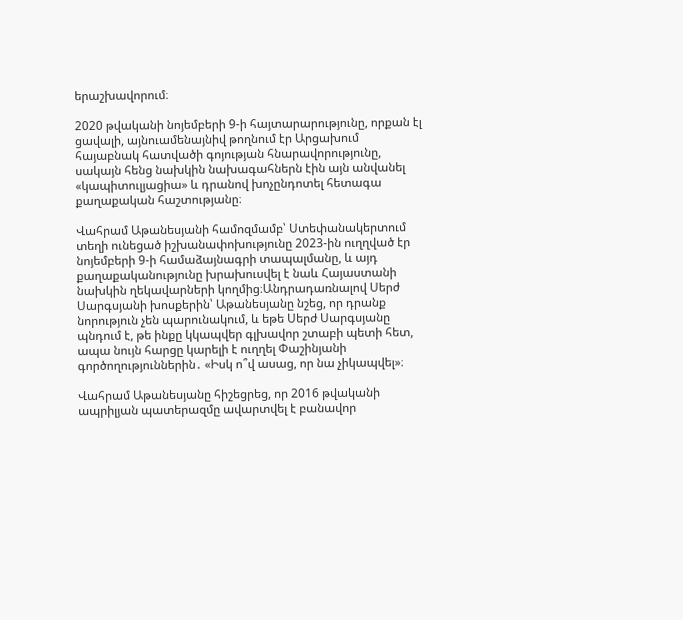երաշխավորում։

2020 թվականի նոյեմբերի 9‑ի հայտարարությունը, որքան էլ ցավալի, այնուամենայնիվ թողնում էր Արցախում հայաբնակ հատվածի գոյության հնարավորությունը, սակայն հենց նախկին նախագահներն էին այն անվանել «կապիտուլյացիա» և դրանով խոչընդոտել հետագա քաղաքական հաշտությանը։

Վահրամ Աթանեսյանի համոզմամբ՝ Ստեփանակերտում տեղի ունեցած իշխանափոխությունը 2023-ին ուղղված էր նոյեմբերի 9‑ի համաձայնագրի տապալմանը, և այդ քաղաքականությունը խրախուսվել է նաև Հայաստանի նախկին ղեկավարների կողմից։Անդրադառնալով Սերժ Սարգսյանի խոսքերին՝ Աթանեսյանը նշեց, որ դրանք նորություն չեն պարունակում, և եթե Սերժ Սարգսյանը պնդում է, թե ինքը կկապվեր գլխավոր շտաբի պետի հետ, ապա նույն հարցը կարելի է ուղղել Փաշինյանի գործողություններին․ «Իսկ ո՞վ ասաց, որ նա չիկապվել»։

Վահրամ Աթանեսյանը հիշեցրեց, որ 2016 թվականի ապրիլյան պատերազմը ավարտվել է բանավոր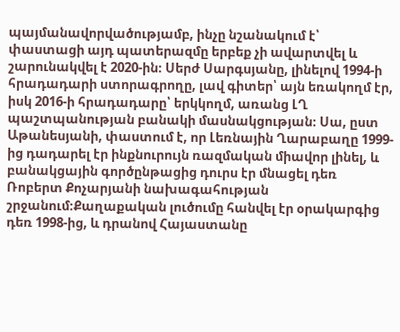պայմանավորվածությամբ, ինչը նշանակում է՝ փաստացի այդ պատերազմը երբեք չի ավարտվել և շարունակվել է 2020-ին։ Սերժ Սարգսյանը, լինելով 1994‑ի հրադադարի ստորագրողը, լավ գիտեր՝ այն եռակողմ էր, իսկ 2016‑ի հրադադարը՝ երկկողմ, առանց ԼՂ պաշտպանության բանակի մասնակցության։ Սա, ըստ Աթանեսյանի, փաստում է, որ Լեռնային Ղարաբաղը 1999-ից դադարել էր ինքնուրույն ռազմական միավոր լինել, և բանակցային գործընթացից դուրս էր մնացել դեռ Ռոբերտ Քոչարյանի նախագահության շրջանում։Քաղաքական լուծումը հանվել էր օրակարգից դեռ 1998-ից, և դրանով Հայաստանը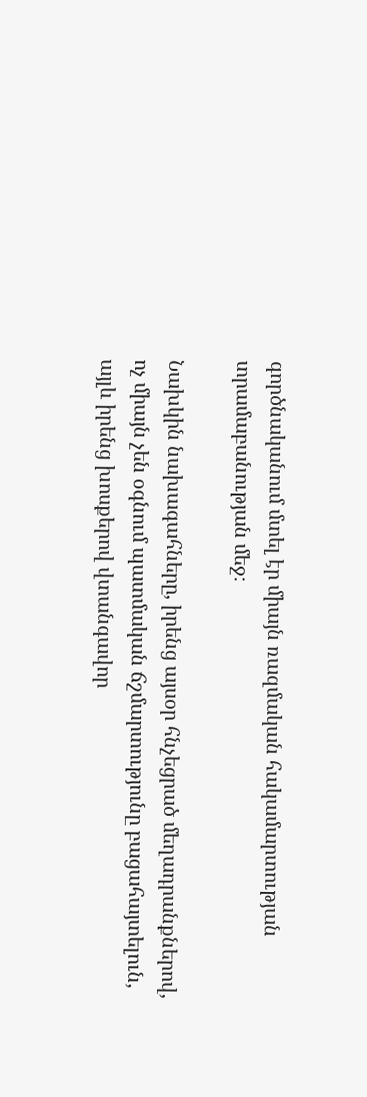գործնականում մտել էր միայն ռազմական հակամարտության տրամաբանության մեջ։

Նախկին նախագահները, իրենց այսօր հնչեցրած մեղադրանքներով, ոչ միայն չեն օգնում պատմական ճշմարտությունը բացահայտելուն, այլև իրենց խոսքերով վտանգավոր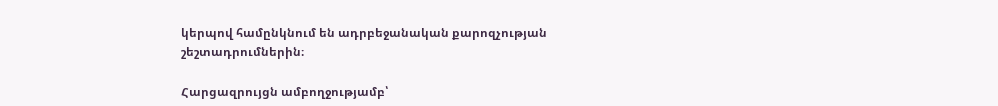կերպով համընկնում են ադրբեջանական քարոզչության շեշտադրումներին։

Հարցազրույցն ամբողջությամբ՝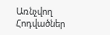Առնչվող Հոդվածներ